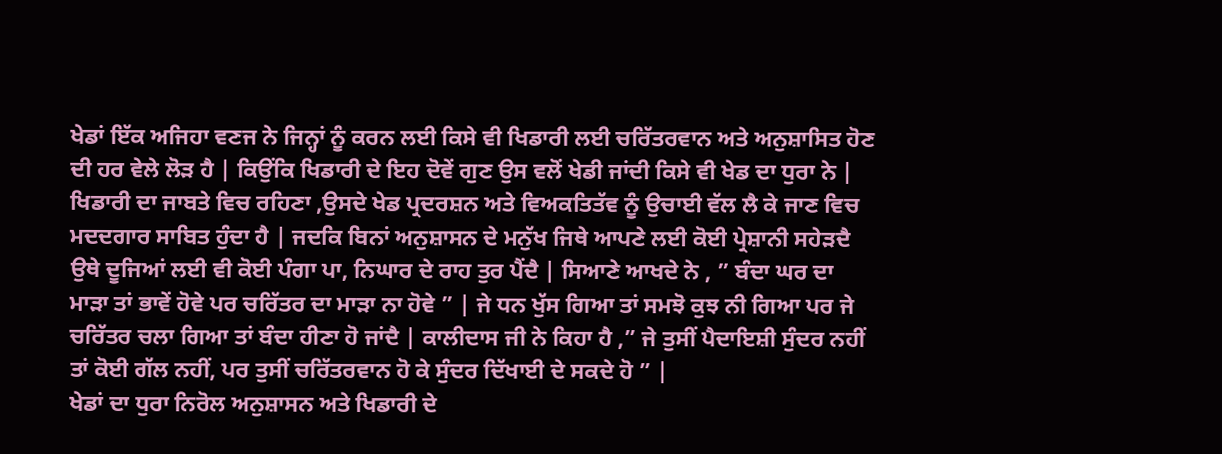ਖੇਡਾਂ ਇੱਕ ਅਜਿਹਾ ਵਣਜ ਨੇ ਜਿਨ੍ਹਾਂ ਨੂੰ ਕਰਨ ਲਈ ਕਿਸੇ ਵੀ ਖਿਡਾਰੀ ਲਈ ਚਰਿੱਤਰਵਾਨ ਅਤੇ ਅਨੁਸ਼ਾਸਿਤ ਹੋਣ ਦੀ ਹਰ ਵੇਲੇ ਲੋੜ ਹੈ | ਕਿਉਂਕਿ ਖਿਡਾਰੀ ਦੇ ਇਹ ਦੋਵੇਂ ਗੁਣ ਉਸ ਵਲੋਂ ਖੇਡੀ ਜਾਂਦੀ ਕਿਸੇ ਵੀ ਖੇਡ ਦਾ ਧੁਰਾ ਨੇ | ਖਿਡਾਰੀ ਦਾ ਜਾਬਤੇ ਵਿਚ ਰਹਿਣਾ ,ਉਸਦੇ ਖੇਡ ਪ੍ਰਦਰਸ਼ਨ ਅਤੇ ਵਿਅਕਤਿਤੱਵ ਨੂੰ ਉਚਾਈ ਵੱਲ ਲੈ ਕੇ ਜਾਣ ਵਿਚ ਮਦਦਗਾਰ ਸਾਬਿਤ ਹੁੰਦਾ ਹੈ | ਜਦਕਿ ਬਿਨਾਂ ਅਨੁਸ਼ਾਸਨ ਦੇ ਮਨੁੱਖ ਜਿਥੇ ਆਪਣੇ ਲਈ ਕੋਈ ਪ੍ਰੇਸ਼ਾਨੀ ਸਹੇੜਦੈ ਉਥੇ ਦੂਜਿਆਂ ਲਈ ਵੀ ਕੋਈ ਪੰਗਾ ਪਾ, ਨਿਘਾਰ ਦੇ ਰਾਹ ਤੁਰ ਪੈਂਦੈ | ਸਿਆਣੇ ਆਖਦੇ ਨੇ , ” ਬੰਦਾ ਘਰ ਦਾ ਮਾੜਾ ਤਾਂ ਭਾਵੇਂ ਹੋਵੇ ਪਰ ਚਰਿੱਤਰ ਦਾ ਮਾੜਾ ਨਾ ਹੋਵੇ ” | ਜੇ ਧਨ ਖੁੱਸ ਗਿਆ ਤਾਂ ਸਮਝੋ ਕੁਝ ਨੀ ਗਿਆ ਪਰ ਜੇ ਚਰਿੱਤਰ ਚਲਾ ਗਿਆ ਤਾਂ ਬੰਦਾ ਹੀਣਾ ਹੋ ਜਾਂਦੈ | ਕਾਲੀਦਾਸ ਜੀ ਨੇ ਕਿਹਾ ਹੈ ,” ਜੇ ਤੁਸੀਂ ਪੈਦਾਇਸ਼ੀ ਸੁੰਦਰ ਨਹੀਂ ਤਾਂ ਕੋਈ ਗੱਲ ਨਹੀਂ, ਪਰ ਤੁਸੀਂ ਚਰਿੱਤਰਵਾਨ ਹੋ ਕੇ ਸੁੰਦਰ ਦਿੱਖਾਈ ਦੇ ਸਕਦੇ ਹੋ ” |
ਖੇਡਾਂ ਦਾ ਧੁਰਾ ਨਿਰੋਲ ਅਨੁਸ਼ਾਸਨ ਅਤੇ ਖਿਡਾਰੀ ਦੇ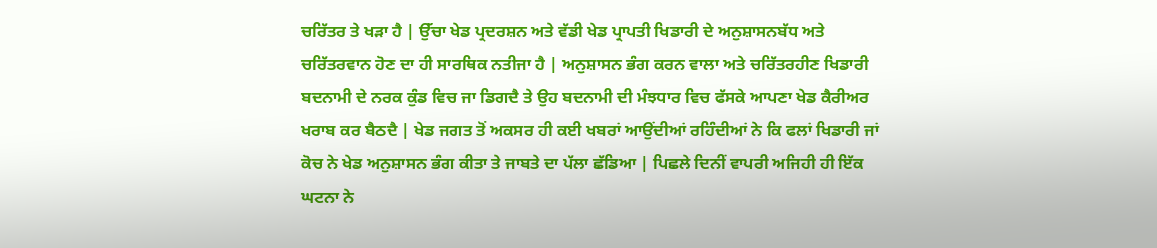ਚਰਿੱਤਰ ਤੇ ਖੜਾ ਹੈ | ਉੱਚਾ ਖੇਡ ਪ੍ਰਦਰਸ਼ਨ ਅਤੇ ਵੱਡੀ ਖੇਡ ਪ੍ਰਾਪਤੀ ਖਿਡਾਰੀ ਦੇ ਅਨੁਸ਼ਾਸਨਬੱਧ ਅਤੇ ਚਰਿੱਤਰਵਾਨ ਹੋਣ ਦਾ ਹੀ ਸਾਰਥਿਕ ਨਤੀਜਾ ਹੈ | ਅਨੁਸ਼ਾਸਨ ਭੰਗ ਕਰਨ ਵਾਲਾ ਅਤੇ ਚਰਿੱਤਰਹੀਣ ਖਿਡਾਰੀ ਬਦਨਾਮੀ ਦੇ ਨਰਕ ਕੁੰਡ ਵਿਚ ਜਾ ਡਿਗਦੈ ਤੇ ਉਹ ਬਦਨਾਮੀ ਦੀ ਮੰਝਧਾਰ ਵਿਚ ਫੱਸਕੇ ਆਪਣਾ ਖੇਡ ਕੈਰੀਅਰ ਖਰਾਬ ਕਰ ਬੈਠਦੈ | ਖੇਡ ਜਗਤ ਤੋਂ ਅਕਸਰ ਹੀ ਕਈ ਖਬਰਾਂ ਆਉਂਦੀਆਂ ਰਹਿੰਦੀਆਂ ਨੇ ਕਿ ਫਲਾਂ ਖਿਡਾਰੀ ਜਾਂ ਕੋਚ ਨੇ ਖੇਡ ਅਨੁਸ਼ਾਸਨ ਭੰਗ ਕੀਤਾ ਤੇ ਜਾਬਤੇ ਦਾ ਪੱਲਾ ਛੱਡਿਆ | ਪਿਛਲੇ ਦਿਨੀਂ ਵਾਪਰੀ ਅਜਿਹੀ ਹੀ ਇੱਕ ਘਟਨਾ ਨੇ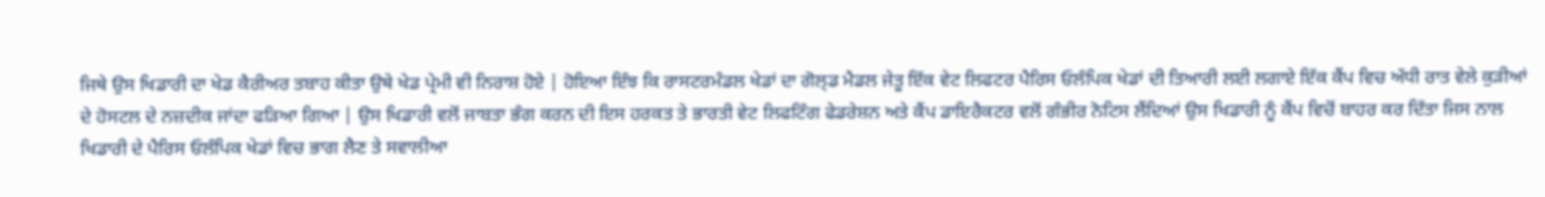ਜਿਥੇ ਉਸ ਖਿਡਾਰੀ ਦਾ ਖੇਡ ਕੈਰੀਅਰ ਤਬਾਹ ਕੀਤਾ ਉਥੇ ਖੇਡ ਪ੍ਰੇਮੀ ਵੀ ਨਿਰਾਸ਼ ਹੋਏ | ਹੋਇਆ ਇੰਝ ਕਿ ਰਾਸਟਰਮੰਡਲ ਖੇਡਾਂ ਦਾ ਗੋਲ੍ਡ ਮੈਡਲ ਜੇਤੂ ਇੱਕ ਵੇਟ ਲਿਫਟਰ ਪੈਰਿਸ ਓਲੰਪਿਕ ਖੇਡਾਂ ਦੀ ਤਿਆਰੀ ਲਈ ਲਗਾਏ ਇੱਕ ਕੈਂਪ ਵਿਚ ਅੱਧੀ ਰਾਤ ਵੇਲੇ ਕੁੜੀਆਂ ਦੇ ਹੋਸਟਲ ਦੇ ਨਜ਼ਦੀਕ ਜਾਂਦਾ ਫੜਿਆ ਗਿਆ | ਉਸ ਖਿਡਾਰੀ ਵਲੋਂ ਜਾਬਤਾ ਭੰਗ ਕਰਨ ਦੀ ਇਸ ਹਰਕਤ ਤੇ ਭਾਰਤੀ ਵੇਟ ਲਿਫਟਿੰਗ ਫੇਡਰੇਸ਼ਨ ਅਤੇ ਕੈਂਪ ਡਾਇਰੈਕਟਰ ਵਲੋਂ ਗੰਭੀਰ ਨੋਟਿਸ ਲੈਂਦਿਆਂ ਉਸ ਖਿਡਾਰੀ ਨੂੰ ਕੈਂਪ ਵਿਚੋਂ ਬਾਹਰ ਕਰ ਦਿੱਤਾ ਜਿਸ ਨਾਲ ਖਿਡਾਰੀ ਦੇ ਪੈਰਿਸ ਓਲੰਪਿਕ ਖੇਡਾਂ ਵਿਚ ਭਾਗ ਲੈਣ ਤੇ ਸਵਾਲੀਆ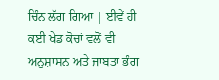ਚਿੰਨ ਲੱਗ ਗਿਆ | ਈਵੇਂ ਹੀ ਕਈ ਖੇਡ ਕੋਚਾਂ ਵਲੋਂ ਵੀ ਅਨੁਸ਼ਾਸਨ ਅਤੇ ਜਾਬਤਾ ਭੰਗ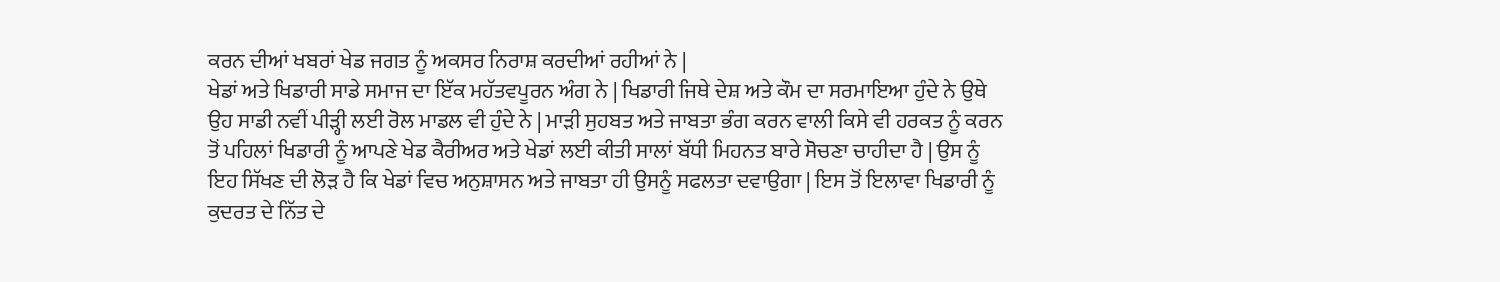ਕਰਨ ਦੀਆਂ ਖਬਰਾਂ ਖੇਡ ਜਗਤ ਨੂੰ ਅਕਸਰ ਨਿਰਾਸ਼ ਕਰਦੀਆਂ ਰਹੀਆਂ ਨੇ |
ਖੇਡਾਂ ਅਤੇ ਖਿਡਾਰੀ ਸਾਡੇ ਸਮਾਜ ਦਾ ਇੱਕ ਮਹੱਤਵਪੂਰਨ ਅੰਗ ਨੇ | ਖਿਡਾਰੀ ਜਿਥੇ ਦੇਸ਼ ਅਤੇ ਕੌਮ ਦਾ ਸਰਮਾਇਆ ਹੁੰਦੇ ਨੇ ਉਥੇ ਉਹ ਸਾਡੀ ਨਵੀਂ ਪੀੜ੍ਹੀ ਲਈ ਰੋਲ ਮਾਡਲ ਵੀ ਹੁੰਦੇ ਨੇ | ਮਾੜੀ ਸੁਹਬਤ ਅਤੇ ਜਾਬਤਾ ਭੰਗ ਕਰਨ ਵਾਲੀ ਕਿਸੇ ਵੀ ਹਰਕਤ ਨੂੰ ਕਰਨ ਤੋਂ ਪਹਿਲਾਂ ਖਿਡਾਰੀ ਨੂੰ ਆਪਣੇ ਖੇਡ ਕੈਰੀਅਰ ਅਤੇ ਖੇਡਾਂ ਲਈ ਕੀਤੀ ਸਾਲਾਂ ਬੱਧੀ ਮਿਹਨਤ ਬਾਰੇ ਸੋਚਣਾ ਚਾਹੀਦਾ ਹੈ | ਉਸ ਨੂੰ ਇਹ ਸਿੱਖਣ ਦੀ ਲੋੜ ਹੈ ਕਿ ਖੇਡਾਂ ਵਿਚ ਅਨੁਸ਼ਾਸਨ ਅਤੇ ਜਾਬਤਾ ਹੀ ਉਸਨੂੰ ਸਫਲਤਾ ਦਵਾਉਗਾ | ਇਸ ਤੋਂ ਇਲਾਵਾ ਖਿਡਾਰੀ ਨੂੰ ਕੁਦਰਤ ਦੇ ਨਿੱਤ ਦੇ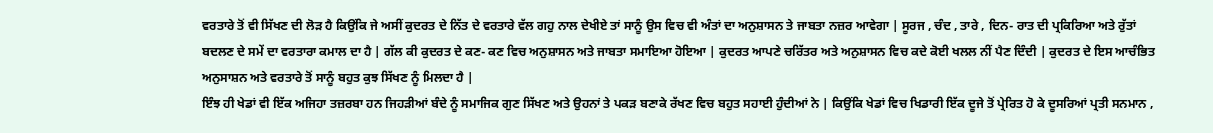ਵਰਤਾਰੇ ਤੋਂ ਵੀ ਸਿੱਖਣ ਦੀ ਲੋੜ ਹੈ ਕਿਉਂਕਿ ਜੇ ਅਸੀਂ ਕੁਦਰਤ ਦੇ ਨਿੱਤ ਦੇ ਵਰਤਾਰੇ ਵੱਲ ਗਹੁ ਨਾਲ ਦੇਖੀਏ ਤਾਂ ਸਾਨੂੰ ਉਸ ਵਿਚ ਵੀ ਅੰਤਾਂ ਦਾ ਅਨੁਸ਼ਾਸਨ ਤੇ ਜਾਬਤਾ ਨਜ਼ਰ ਆਵੇਗਾ | ਸੂਰਜ , ਚੰਦ , ਤਾਰੇ , ਦਿਨ- ਰਾਤ ਦੀ ਪ੍ਰਕਿਰਿਆ ਅਤੇ ਰੁੱਤਾਂ ਬਦਲਣ ਦੇ ਸਮੇਂ ਦਾ ਵਰਤਾਰਾ ਕਮਾਲ ਦਾ ਹੈ | ਗੱਲ ਕੀ ਕੁਦਰਤ ਦੇ ਕਣ- ਕਣ ਵਿਚ ਅਨੁਸ਼ਾਸਨ ਅਤੇ ਜਾਬਤਾ ਸਮਾਇਆ ਹੋਇਆ | ਕੁਦਰਤ ਆਪਣੇ ਚਰਿੱਤਰ ਅਤੇ ਅਨੁਸ਼ਾਸਨ ਵਿਚ ਕਦੇ ਕੋਈ ਖਲਲ ਨੀਂ ਪੈਣ ਦਿੰਦੀ | ਕੁਦਰਤ ਦੇ ਇਸ ਆਚੰਭਿਤ ਅਨੁਸਾਸ਼ਨ ਅਤੇ ਵਰਤਾਰੇ ਤੋਂ ਸਾਨੂੰ ਬਹੁਤ ਕੁਝ ਸਿੱਖਣ ਨੂੰ ਮਿਲਦਾ ਹੈ |
ਇੰਝ ਹੀ ਖੇਡਾਂ ਵੀ ਇੱਕ ਅਜਿਹਾ ਤਜ਼ਰਬਾ ਹਨ ਜਿਹੜੀਆਂ ਬੰਦੇ ਨੂੰ ਸਮਾਜਿਕ ਗੁਣ ਸਿੱਖਣ ਅਤੇ ਉਹਨਾਂ ਤੇ ਪਕੜ ਬਣਾਕੇ ਰੱਖਣ ਵਿਚ ਬਹੁਤ ਸਹਾਈ ਹੁੰਦੀਆਂ ਨੇ | ਕਿਉਂਕਿ ਖੇਡਾਂ ਵਿਚ ਖਿਡਾਰੀ ਇੱਕ ਦੂਜੇ ਤੋਂ ਪ੍ਰੇਰਿਤ ਹੋ ਕੇ ਦੂਸਰਿਆਂ ਪ੍ਰਤੀ ਸਨਮਾਨ ,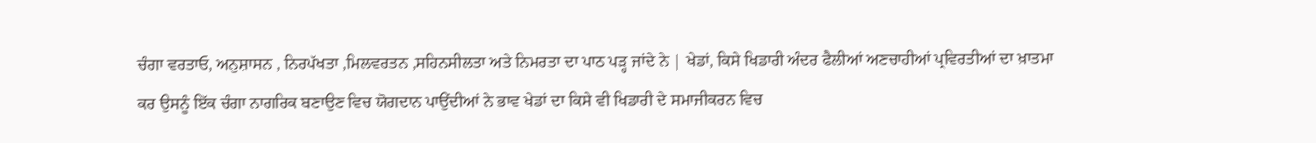ਚੰਗਾ ਵਰਤਾਓ, ਅਨੁਸ਼ਾਸਨ , ਨਿਰਪੱਖਤਾ ,ਮਿਲਵਰਤਨ ,ਸਹਿਨਸੀਲਤਾ ਅਤੇ ਨਿਮਰਤਾ ਦਾ ਪਾਠ ਪੜ੍ਹ ਜਾਂਦੇ ਨੇ | ਖੇਡਾਂ, ਕਿਸੇ ਖਿਡਾਰੀ ਅੰਦਰ ਫੈਲੀਆਂ ਅਣਚਾਹੀਆਂ ਪ੍ਰਵਿਰਤੀਆਂ ਦਾ ਖ਼ਾਤਮਾ ਕਰ ਉਸਨੂੰ ਇੱਕ ਚੰਗਾ ਨਾਗਰਿਕ ਬਣਾਉਣ ਵਿਚ ਯੋਗਦਾਨ ਪਾਉਂਦੀਆਂ ਨੇ ਭਾਵ ਖੇਡਾਂ ਦਾ ਕਿਸੇ ਵੀ ਖਿਡਾਰੀ ਦੇ ਸਮਾਜੀਕਰਨ ਵਿਚ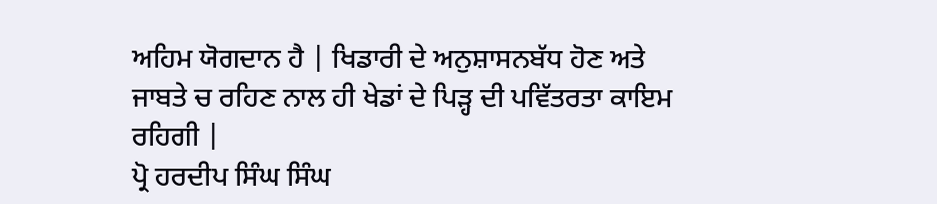ਅਹਿਮ ਯੋਗਦਾਨ ਹੈ | ਖਿਡਾਰੀ ਦੇ ਅਨੁਸ਼ਾਸਨਬੱਧ ਹੋਣ ਅਤੇ ਜਾਬਤੇ ਚ ਰਹਿਣ ਨਾਲ ਹੀ ਖੇਡਾਂ ਦੇ ਪਿੜ੍ਹ ਦੀ ਪਵਿੱਤਰਤਾ ਕਾਇਮ ਰਹਿਗੀ |
ਪ੍ਰੋ ਹਰਦੀਪ ਸਿੰਘ ਸਿੰਘ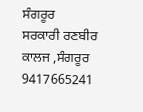ਸੰਗਰੂਰ
ਸਰਕਾਰੀ ਰਣਬੀਰ ਕਾਲਜ ,ਸੰਗਰੂਰ
9417665241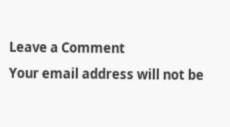Leave a Comment
Your email address will not be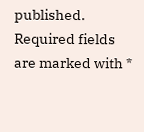published. Required fields are marked with *